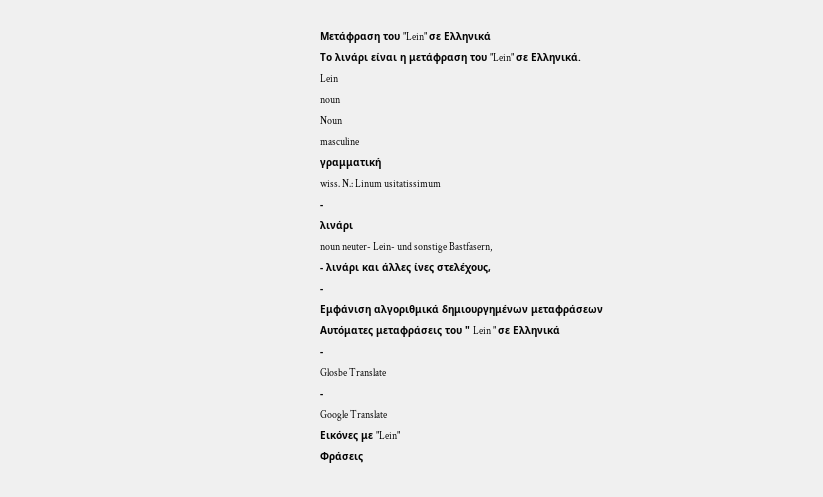Μετάφραση του "Lein" σε Ελληνικά
Το λινάρι είναι η μετάφραση του "Lein" σε Ελληνικά.
Lein
noun
Noun
masculine
γραμματική
wiss. N.: Linum usitatissimum
-
λινάρι
noun neuter- Lein- und sonstige Bastfasern,
- λινάρι και άλλες ίνες στελέχους,
-
Εμφάνιση αλγοριθμικά δημιουργημένων μεταφράσεων
Αυτόματες μεταφράσεις του " Lein " σε Ελληνικά
-
Glosbe Translate
-
Google Translate
Εικόνες με "Lein"
Φράσεις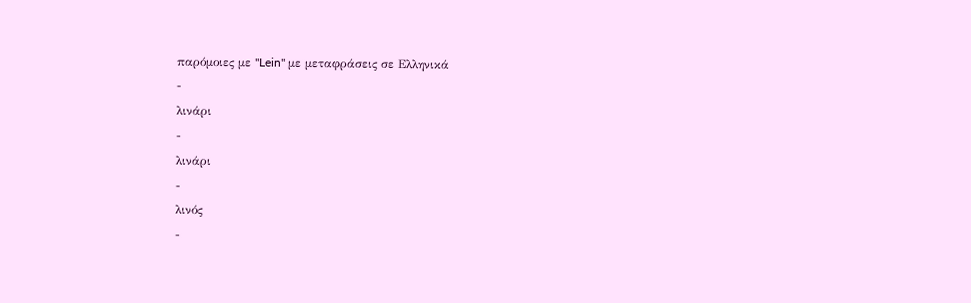παρόμοιες με "Lein" με μεταφράσεις σε Ελληνικά
-
λινάρι
-
λινάρι
-
λινός
-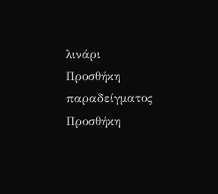λινάρι
Προσθήκη παραδείγματος
Προσθήκη